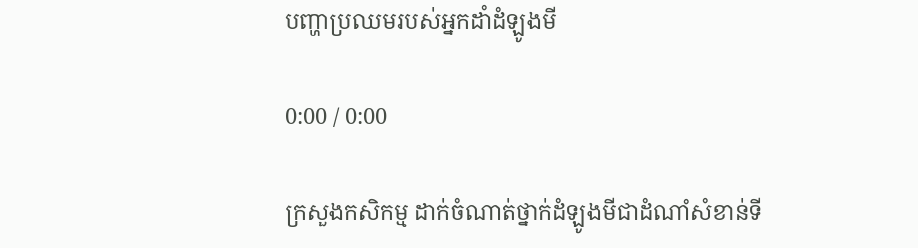បញ្ហាប្រឈមរបស់អ្នកដាំដំឡូងមី

0:00 / 0:00

ក្រសួងកសិកម្ម ដាក់ចំណាត់ថ្នាក់ដំឡូងមីជាដំណាំសំខាន់ទី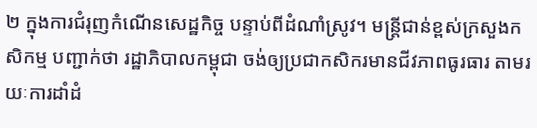២ ក្នុងការជំរុញកំណើនសេដ្ឋកិច្ច បន្ទាប់ពីដំណាំស្រូវ។ មន្ត្រីជាន់ខ្ពស់ក្រសួងកសិកម្ម បញ្ជាក់ថា រដ្ឋាភិបាលកម្ពុជា ចង់ឲ្យប្រជាកសិករមានជីវភាពធូរធារ តាមរយៈការដាំដំ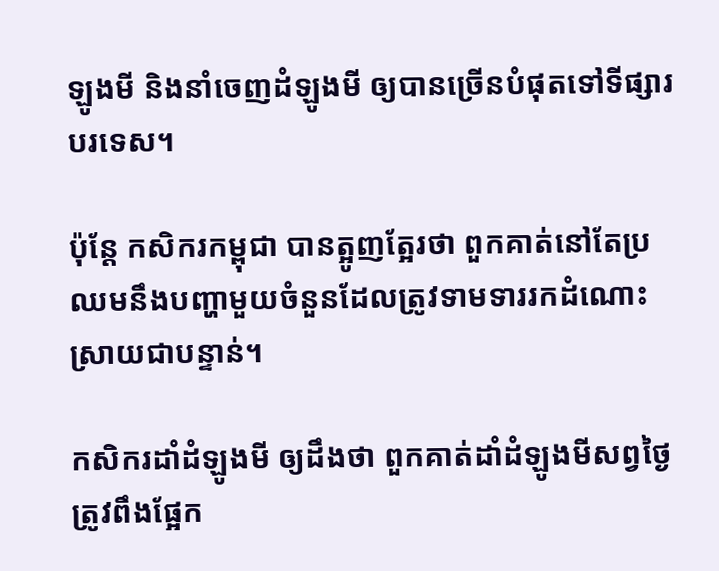ឡូងមី និងនាំចេញដំឡូងមី ឲ្យបានច្រើនបំផុតទៅទីផ្សារបរទេស។

ប៉ុន្តែ កសិករកម្ពុជា បានត្អូញត្អែរថា ពួកគាត់នៅតែប្រឈមនឹងបញ្ហាមួយចំនួនដែលត្រូវទាមទាររកដំណោះស្រាយជាបន្ទាន់។

កសិករដាំដំឡូងមី ឲ្យដឹងថា ពួកគាត់ដាំដំឡូងមីសព្វថ្ងៃត្រូវពឹងផ្អែក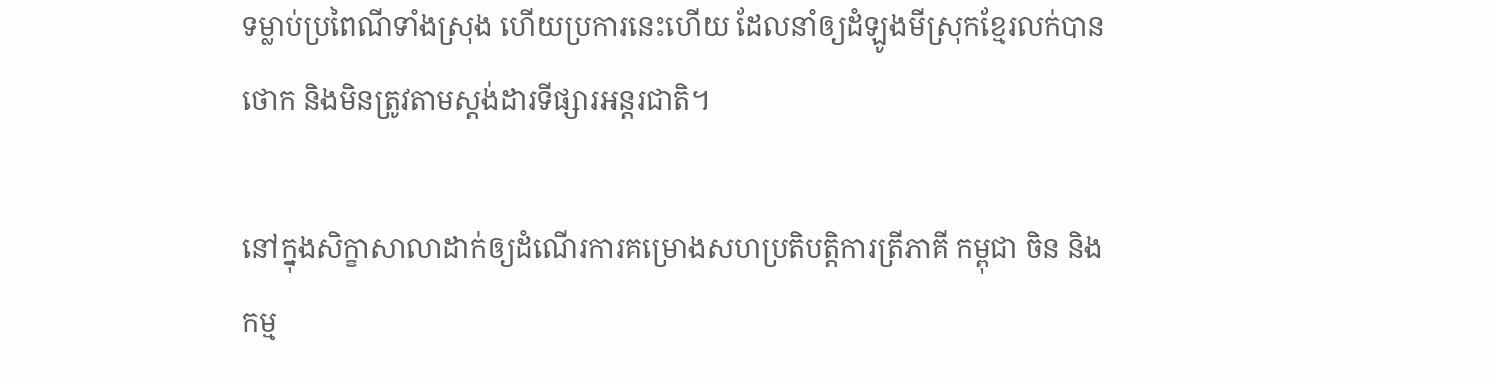ទម្លាប់ប្រពៃណីទាំងស្រុង ហើយប្រការនេះហើយ ដែលនាំឲ្យដំឡូងមីស្រុកខ្មែរលក់បានថោក និងមិនត្រូវតាមស្តង់ដារទីផ្សារអន្តរជាតិ។

នៅក្នុងសិក្ខាសាលាដាក់ឲ្យដំណើរការគម្រោងសហប្រតិបត្តិការត្រីភាគី កម្ពុជា ចិន និងកម្ម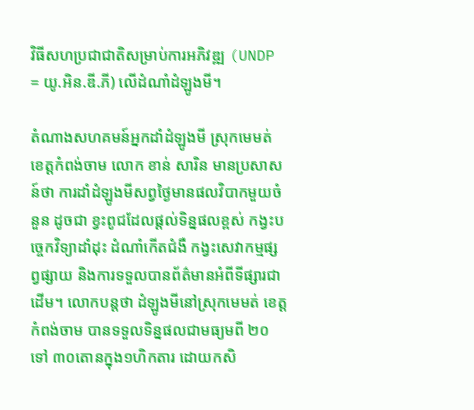វិធីសហប្រជាជាតិសម្រាប់ការអភិវឌ្ឍ (UNDP = យូ.អិន.ឌី.ភី) លើដំណាំដំឡូងមី។

តំណាងសហគមន៍អ្នកដាំដំឡូងមី ស្រុកមេមត់ ខេត្តកំពង់ចាម លោក ខាន់ សារិន មានប្រសាសន៍ថា ការដាំដំឡូងមីសព្វថ្ងៃមានផលវិបាកមួយចំនួន ដូចជា ខ្វះពូជដែលផ្តល់ទិន្នផលខ្ពស់ កង្វះបច្ចេកវិទ្យាដាំដុះ ដំណាំកើតជំងឺ កង្វះសេវាកម្មផ្សព្វផ្សាយ និងការទទួលបានព័ត៌មានអំពីទីផ្សារជាដើម។ លោកបន្តថា ដំឡូងមីនៅស្រុកមេមត់ ខេត្តកំពង់ចាម បានទទួលទិន្នផលជាមធ្យមពី ២០ ទៅ ៣០តោនក្នុង១ហិកតារ ដោយកសិ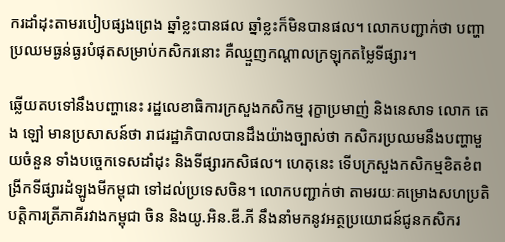ករដាំដុះតាមរបៀបផ្សងព្រេង ឆ្នាំខ្លះបានផល ឆ្នាំខ្លះក៏មិនបានផល។ លោកបញ្ជាក់ថា បញ្ហាប្រឈមធ្ងន់ធ្ងរបំផុតសម្រាប់កសិករនោះ គឺឈ្មួញកណ្ដាលក្រឡុកតម្លៃទីផ្សារ។

ឆ្លើយតបទៅនឹងបញ្ហានេះ រដ្ឋលេខាធិការក្រសួងកសិកម្ម រុក្ខាប្រមាញ់ និងនេសាទ លោក តេង ឡៅ មានប្រសាសន៍ថា រាជរដ្ឋាភិបាលបានដឹងយ៉ាងច្បាស់ថា កសិករប្រឈមនឹងបញ្ហាមួយចំនួន ទាំងបច្ចេកទេសដាំដុះ និងទីផ្សារកសិផល។ ហេតុនេះ ទើបក្រសួងកសិកម្មខិតខំពង្រីកទីផ្សារដំឡូងមីកម្ពុជា ទៅដល់ប្រទេសចិន។ លោកបញ្ជាក់ថា តាមរយៈគម្រោងសហប្រតិបត្តិការត្រីភាគីរវាងកម្ពុជា ចិន និងយូ.អិន.ឌី.ភី នឹងនាំមកនូវអត្ថប្រយោជន៍ជូនកសិករ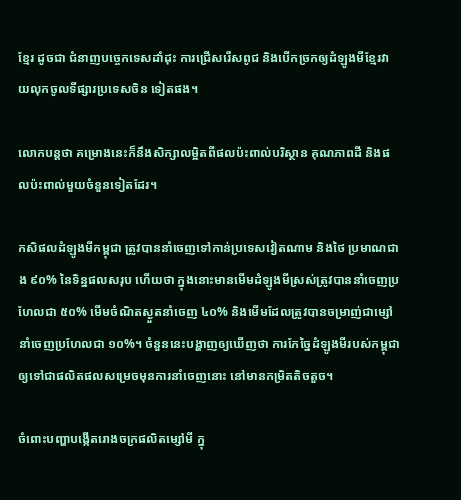ខ្មែរ ដូចជា ជំនាញបច្ចេកទេសដាំដុះ ការជ្រើសរើសពូជ និងបើកច្រកឲ្យដំឡូងមីខ្មែរវាយលុកចូលទីផ្សារប្រទេសចិន ទៀតផង។

លោកបន្តថា គម្រោងនេះក៏នឹងសិក្សាលម្អិតពីផលប៉ះពាល់បរិស្ថាន គុណភាពដី និងផលប៉ះពាល់មួយចំនួនទៀតដែរ។

កសិផលដំឡូងមីកម្ពុជា ត្រូវបាននាំចេញទៅកាន់ប្រទេសវៀតណាម និងថៃ ប្រមាណជាង ៩០% នៃទិន្នផលសរុប ហើយថា ក្នុងនោះមានមើមដំឡូងមីស្រស់ត្រូវបាននាំចេញប្រហែលជា ៥០% មើមចំណិតស្ងួតនាំចេញ ៤០% និងមើមដែលត្រូវបានចម្រាញ់ជាម្សៅនាំចេញប្រហែលជា ១០%។ ចំនួននេះបង្ហាញឲ្យឃើញថា ការកែច្នៃដំឡូងមីរបស់កម្ពុជា ឲ្យទៅជាផលិតផលសម្រេចមុនការនាំចេញនោះ នៅមានកម្រិតតិចតួច។

ចំពោះបញ្ហាបង្កើតរោងចក្រផលិតម្សៅមី ក្នុ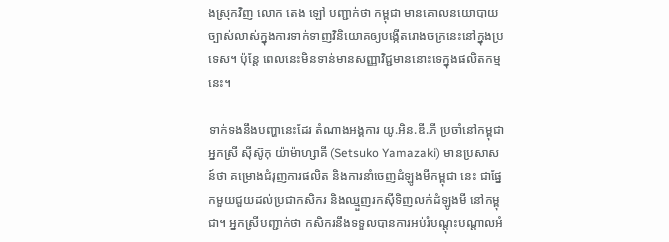ងស្រុកវិញ លោក តេង ឡៅ បញ្ជាក់ថា កម្ពុជា មានគោលនយោបាយច្បាស់លាស់ក្នុងការទាក់ទាញវិនិយោគឲ្យបង្កើតរោងចក្រនេះនៅក្នុងប្រទេស។ ប៉ុន្តែ ពេលនេះមិនទាន់មានសញ្ញាវិជ្ជមាននោះទេក្នុងផលិតកម្មនេះ។

ទាក់ទងនឹងបញ្ហានេះដែរ តំណាងអង្គការ យូ.អិន.ឌី.ភី ប្រចាំនៅកម្ពុជា អ្នកស្រី ស៊ីស៊ូកុ យ៉ាម៉ាហ្សាគី (Setsuko Yamazaki) មានប្រសាសន៍ថា គម្រោងជំរុញការផលិត និងការនាំចេញដំឡូងមីកម្ពុជា នេះ ជាផ្នែកមួយជួយដល់ប្រជាកសិករ និងឈ្មួញរកស៊ីទិញលក់ដំឡូងមី នៅកម្ពុជា។ អ្នកស្រីបញ្ជាក់ថា កសិករនឹងទទួលបានការអប់រំបណ្ដុះបណ្ដាលអំ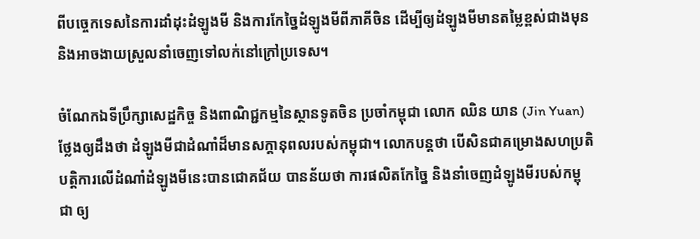ពីបច្ចេកទេសនៃការដាំដុះដំឡូងមី និងការកែច្នៃដំឡូងមីពីភាគីចិន ដើម្បីឲ្យដំឡូងមីមានតម្លៃខ្ពស់ជាងមុន និងអាចងាយស្រួលនាំចេញទៅលក់នៅក្រៅប្រទេស។

ចំណែកឯទីប្រឹក្សាសេដ្ឋកិច្ច និងពាណិជ្ជកម្មនៃស្ថានទូតចិន ប្រចាំកម្ពុជា លោក ឈិន យាន (Jin Yuan) ថ្លែងឲ្យដឹងថា ដំឡូងមីជាដំណាំដ៏មានសក្ដានុពលរបស់កម្ពុជា។ លោកបន្តថា បើសិនជាគម្រោងសហប្រតិបត្តិការលើដំណាំដំឡូងមីនេះបានជោគជ័យ បានន័យថា ការផលិតកែច្នៃ និងនាំចេញដំឡូងមីរបស់កម្ពុជា ឲ្យ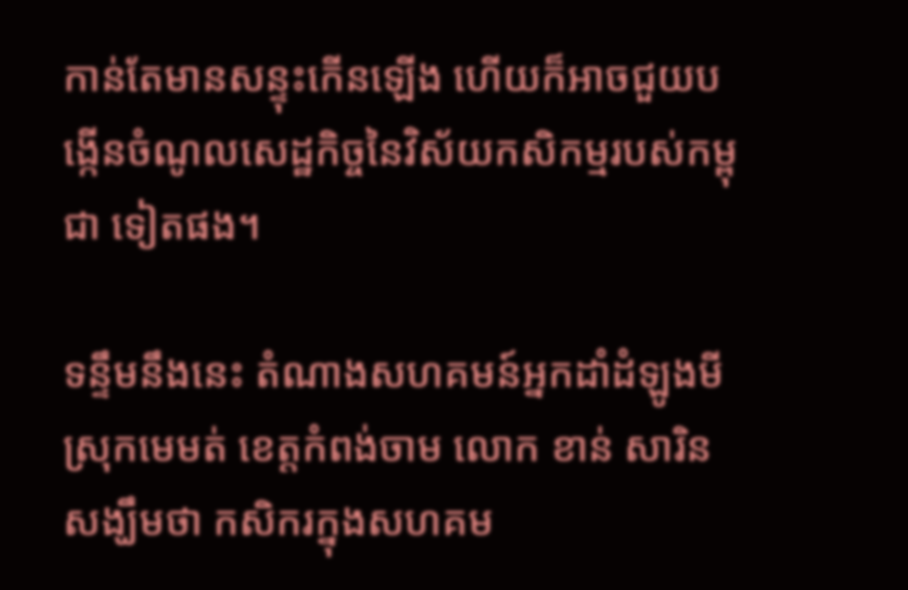កាន់តែមានសន្ទុះកើនឡើង ហើយក៏អាចជួយបង្កើនចំណូលសេដ្ឋកិច្ចនៃវិស័យកសិកម្មរបស់កម្ពុជា ទៀតផង។

ទន្ទឹមនឹងនេះ តំណាងសហគមន៍អ្នកដាំដំឡូងមី ស្រុកមេមត់ ខេត្តកំពង់ចាម លោក ខាន់ សារិន សង្ឃឹមថា កសិករក្នុងសហគម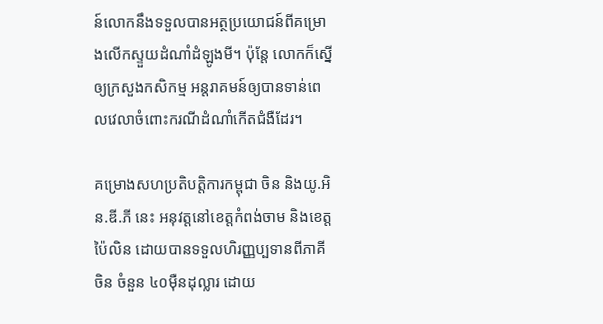ន៍លោកនឹងទទួលបានអត្ថប្រយោជន៍ពីគម្រោងលើកស្ទួយដំណាំដំឡូងមី។ ប៉ុន្តែ លោកក៏ស្នើឲ្យក្រសួងកសិកម្ម អន្តរាគមន៍ឲ្យបានទាន់ពេលវេលាចំពោះករណីដំណាំកើតជំងឺដែរ។

គម្រោងសហប្រតិបត្តិការកម្ពុជា ចិន និងយូ.អិន.ឌី.ភី នេះ អនុវត្តនៅខេត្តកំពង់ចាម និងខេត្តប៉ៃលិន ដោយបានទទួលហិរញ្ញប្បទានពីភាគីចិន ចំនួន ៤០ម៉ឺនដុល្លារ ដោយ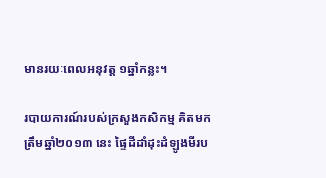មានរយៈពេលអនុវត្ត ១ឆ្នាំកន្លះ។

របាយការណ៍របស់ក្រសួងកសិកម្ម គិតមកត្រឹមឆ្នាំ២០១៣ នេះ ផ្ទៃដីដាំដុះដំឡូងមីរប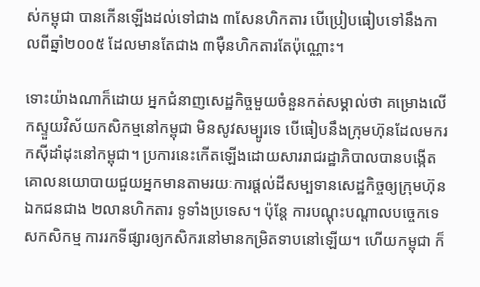ស់កម្ពុជា បានកើនឡើងដល់ទៅជាង ៣សែនហិកតារ បើប្រៀបធៀបទៅនឹងកាលពីឆ្នាំ២០០៥ ដែលមានតែជាង ៣ម៉ឺនហិកតារតែប៉ុណ្ណោះ។

ទោះយ៉ាងណាក៏ដោយ អ្នកជំនាញសេដ្ឋកិច្ចមួយចំនួនកត់សម្គាល់ថា គម្រោងលើកស្ទួយវិស័យកសិកម្មនៅកម្ពុជា មិនសូវសម្បូរទេ បើធៀបនឹងក្រុមហ៊ុនដែលមករកស៊ីដាំដុះនៅកម្ពុជា។ ប្រការនេះកើតឡើងដោយសាររាជរដ្ឋាភិបាលបានបង្កើតគោលនយោបាយជួយអ្នកមានតាមរយៈការផ្តល់ដីសម្បទានសេដ្ឋកិច្ចឲ្យក្រុមហ៊ុនឯកជនជាង ២លានហិកតារ ទូទាំងប្រទេស។ ប៉ុន្តែ ការបណ្ដុះបណ្ដាលបច្ចេកទេសកសិកម្ម ការរកទីផ្សារឲ្យកសិករនៅមានកម្រិតទាបនៅឡើយ។ ហើយកម្ពុជា ក៏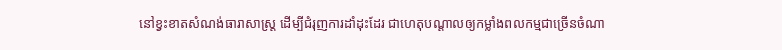នៅខ្វះខាតសំណង់ធារាសាស្ត្រ ដើម្បីជំរុញការដាំដុះដែរ ជាហេតុបណ្ដាលឲ្យកម្លាំងពលកម្មជាច្រើនចំណា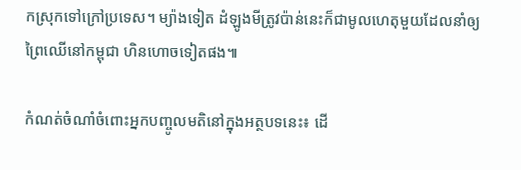កស្រុកទៅក្រៅប្រទេស។ ម្យ៉ាងទៀត ដំឡូងមីត្រូវប៉ាន់នេះក៏ជាមូលហេតុមួយដែលនាំឲ្យព្រៃឈើនៅកម្ពុជា ហិនហោចទៀតផង៕

កំណត់ចំណាំចំពោះអ្នកបញ្ចូលមតិនៅក្នុងអត្ថបទនេះ៖ ដើ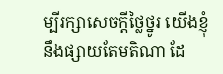ម្បីរក្សាសេចក្ដីថ្លៃថ្នូរ យើងខ្ញុំនឹងផ្សាយតែមតិណា ដែ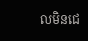លមិនជេ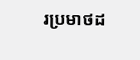រប្រមាថដ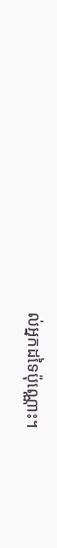ល់អ្នកដទៃប៉ុណ្ណោះ។